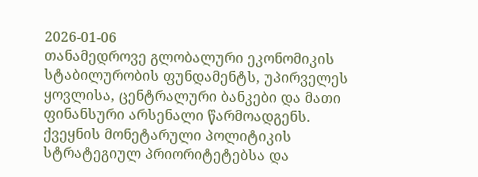2026-01-06
თანამედროვე გლობალური ეკონომიკის სტაბილურობის ფუნდამენტს, უპირველეს ყოვლისა, ცენტრალური ბანკები და მათი ფინანსური არსენალი წარმოადგენს. ქვეყნის მონეტარული პოლიტიკის სტრატეგიულ პრიორიტეტებსა და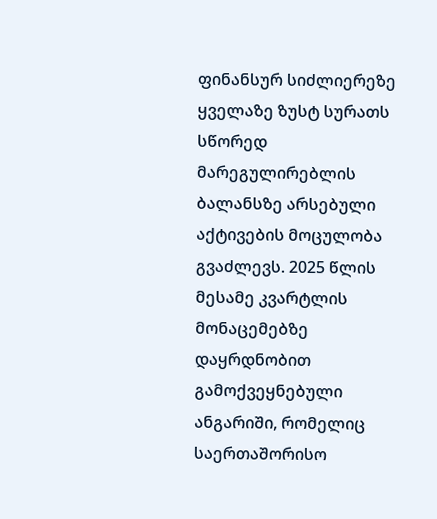ფინანსურ სიძლიერეზე ყველაზე ზუსტ სურათს სწორედ მარეგულირებლის ბალანსზე არსებული აქტივების მოცულობა გვაძლევს. 2025 წლის მესამე კვარტლის მონაცემებზე დაყრდნობით გამოქვეყნებული ანგარიში, რომელიც საერთაშორისო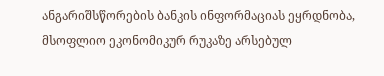ანგარიშსწორების ბანკის ინფორმაციას ეყრდნობა, მსოფლიო ეკონომიკურ რუკაზე არსებულ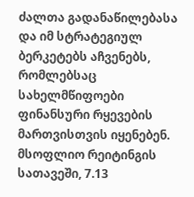ძალთა გადანაწილებასა და იმ სტრატეგიულ ბერკეტებს აჩვენებს, რომლებსაც სახელმწიფოები ფინანსური რყევების მართვისთვის იყენებენ.
მსოფლიო რეიტინგის სათავეში, 7.13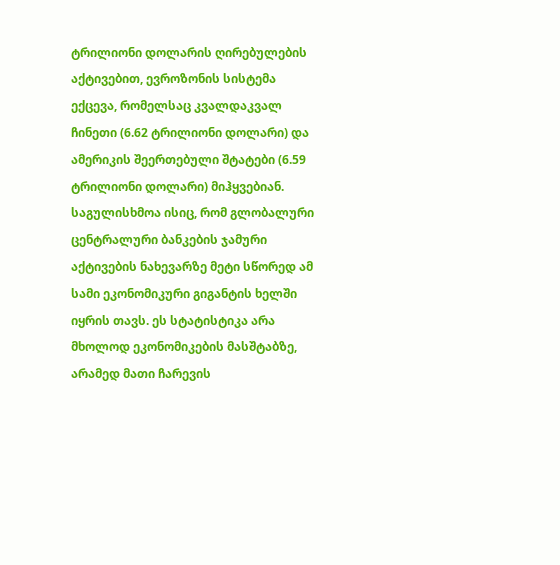ტრილიონი დოლარის ღირებულების აქტივებით, ევროზონის სისტემა ექცევა, რომელსაც კვალდაკვალ ჩინეთი (6.62 ტრილიონი დოლარი) და ამერიკის შეერთებული შტატები (6.59 ტრილიონი დოლარი) მიჰყვებიან. საგულისხმოა ისიც, რომ გლობალური ცენტრალური ბანკების ჯამური აქტივების ნახევარზე მეტი სწორედ ამ სამი ეკონომიკური გიგანტის ხელში იყრის თავს. ეს სტატისტიკა არა მხოლოდ ეკონომიკების მასშტაბზე, არამედ მათი ჩარევის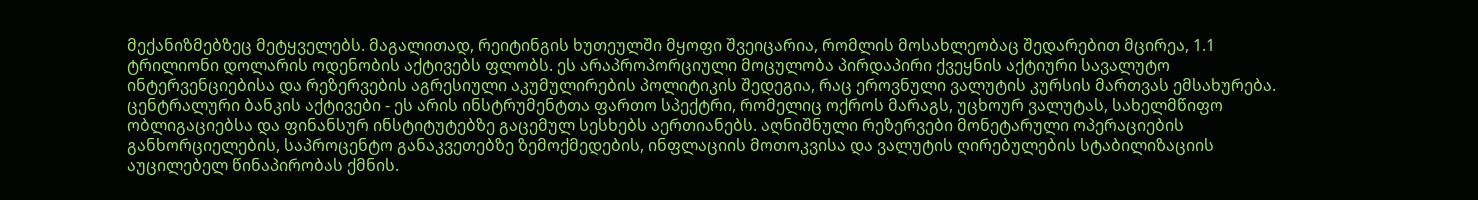მექანიზმებზეც მეტყველებს. მაგალითად, რეიტინგის ხუთეულში მყოფი შვეიცარია, რომლის მოსახლეობაც შედარებით მცირეა, 1.1 ტრილიონი დოლარის ოდენობის აქტივებს ფლობს. ეს არაპროპორციული მოცულობა პირდაპირი ქვეყნის აქტიური სავალუტო ინტერვენციებისა და რეზერვების აგრესიული აკუმულირების პოლიტიკის შედეგია, რაც ეროვნული ვალუტის კურსის მართვას ემსახურება.
ცენტრალური ბანკის აქტივები - ეს არის ინსტრუმენტთა ფართო სპექტრი, რომელიც ოქროს მარაგს, უცხოურ ვალუტას, სახელმწიფო ობლიგაციებსა და ფინანსურ ინსტიტუტებზე გაცემულ სესხებს აერთიანებს. აღნიშნული რეზერვები მონეტარული ოპერაციების განხორციელების, საპროცენტო განაკვეთებზე ზემოქმედების, ინფლაციის მოთოკვისა და ვალუტის ღირებულების სტაბილიზაციის აუცილებელ წინაპირობას ქმნის.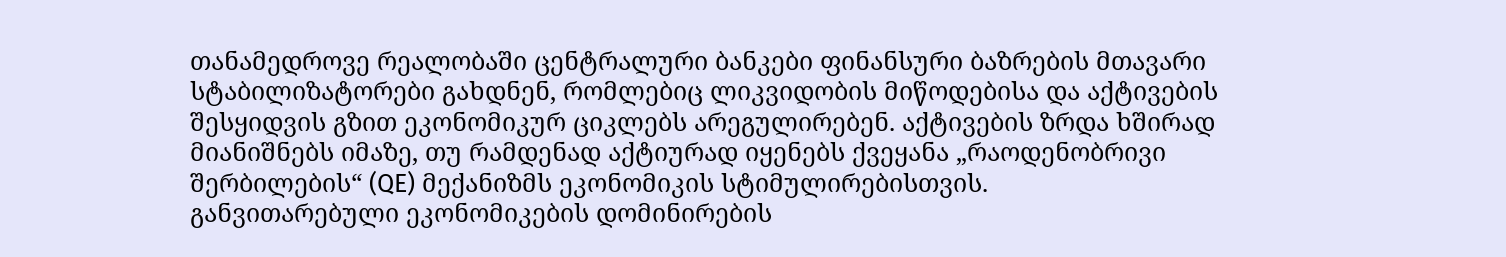თანამედროვე რეალობაში ცენტრალური ბანკები ფინანსური ბაზრების მთავარი სტაბილიზატორები გახდნენ, რომლებიც ლიკვიდობის მიწოდებისა და აქტივების შესყიდვის გზით ეკონომიკურ ციკლებს არეგულირებენ. აქტივების ზრდა ხშირად მიანიშნებს იმაზე, თუ რამდენად აქტიურად იყენებს ქვეყანა „რაოდენობრივი შერბილების“ (QE) მექანიზმს ეკონომიკის სტიმულირებისთვის.
განვითარებული ეკონომიკების დომინირების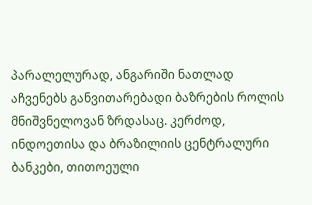პარალელურად, ანგარიში ნათლად აჩვენებს განვითარებადი ბაზრების როლის მნიშვნელოვან ზრდასაც. კერძოდ, ინდოეთისა და ბრაზილიის ცენტრალური ბანკები, თითოეული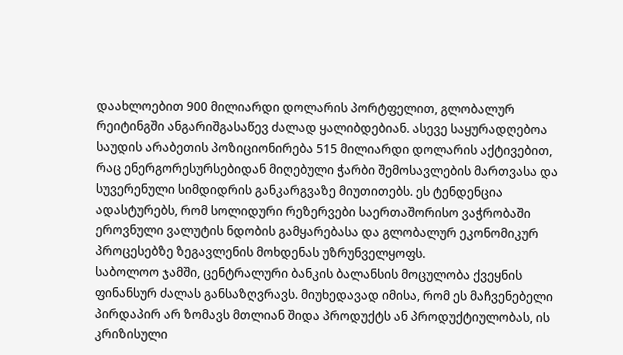დაახლოებით 900 მილიარდი დოლარის პორტფელით, გლობალურ რეიტინგში ანგარიშგასაწევ ძალად ყალიბდებიან. ასევე საყურადღებოა საუდის არაბეთის პოზიციონირება 515 მილიარდი დოლარის აქტივებით, რაც ენერგორესურსებიდან მიღებული ჭარბი შემოსავლების მართვასა და სუვერენული სიმდიდრის განკარგვაზე მიუთითებს. ეს ტენდენცია ადასტურებს, რომ სოლიდური რეზერვები საერთაშორისო ვაჭრობაში ეროვნული ვალუტის ნდობის გამყარებასა და გლობალურ ეკონომიკურ პროცესებზე ზეგავლენის მოხდენას უზრუნველყოფს.
საბოლოო ჯამში, ცენტრალური ბანკის ბალანსის მოცულობა ქვეყნის ფინანსურ ძალას განსაზღვრავს. მიუხედავად იმისა, რომ ეს მაჩვენებელი პირდაპირ არ ზომავს მთლიან შიდა პროდუქტს ან პროდუქტიულობას, ის კრიზისული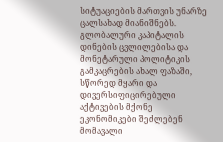სიტუაციების მართვის უნარზე ცალსახად მიანიშნებს. გლობალური კაპიტალის დინების ცვლილებისა და მონეტარული პოლიტიკის გამკაცრების ახალ ფაზაში, სწორედ მყარი და დივერსიფიცირებული აქტივების მქონე ეკონომიკები შეძლებენ მომავალი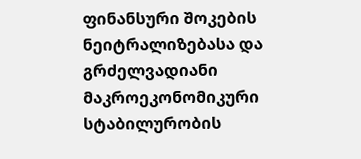ფინანსური შოკების ნეიტრალიზებასა და გრძელვადიანი მაკროეკონომიკური სტაბილურობის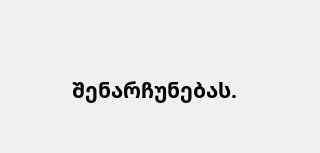შენარჩუნებას.